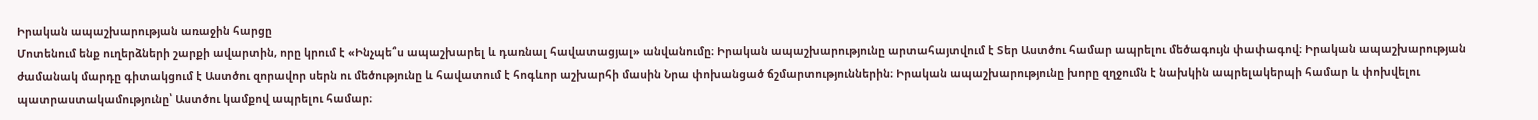Իրական ապաշխարության առաջին հարցը
Մոտենում ենք ուղերձների շարքի ավարտին, որը կրում է «Ինչպե՞ս ապաշխարել և դառնալ հավատացյալ» անվանումը։ Իրական ապաշխարությունը արտահայտվում է Տեր Աստծու համար ապրելու մեծագույն փափագով։ Իրական ապաշխարության ժամանակ մարդը գիտակցում է Աստծու զորավոր սերն ու մեծությունը և հավատում է հոգևոր աշխարհի մասին Նրա փոխանցած ճշմարտություններին։ Իրական ապաշխարությունը խորը զղջումն է նախկին ապրելակերպի համար և փոխվելու պատրաստակամությունը՝ Աստծու կամքով ապրելու համար։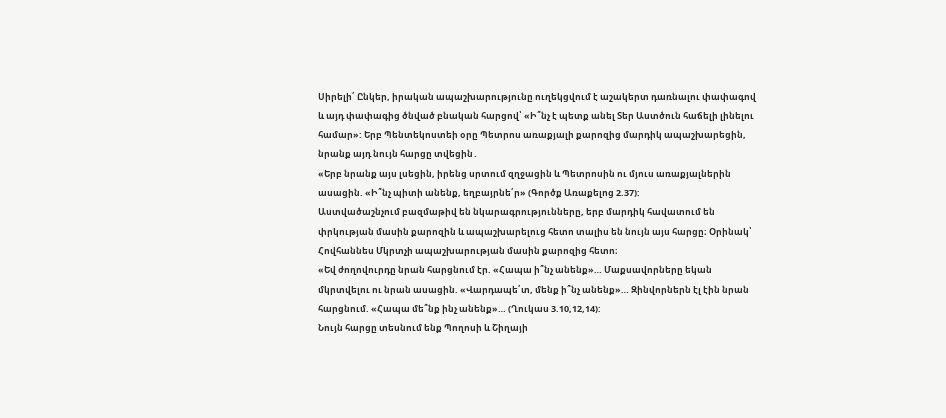Սիրելի՛ Ընկեր, իրական ապաշխարությունը ուղեկցվում է աշակերտ դառնալու փափագով և այդ փափագից ծնված բնական հարցով՝ «Ի՞նչ է պետք անել Տեր Աստծուն հաճելի լինելու համար»: Երբ Պենտեկոստեի օրը Պետրոս առաքյալի քարոզից մարդիկ ապաշխարեցին, նրանք այդ նույն հարցը տվեցին․
«Երբ նրանք այս լսեցին, իրենց սրտում զղջացին և Պետրոսին ու մյուս առաքյալներին ասացին. «Ի՞նչ պիտի անենք, եղբայրնե՛ր» (Գործք Առաքելոց 2.37):
Աստվածաշնչում բազմաթիվ են նկարագրությունները, երբ մարդիկ հավատում են փրկության մասին քարոզին և ապաշխարելուց հետո տալիս են նույն այս հարցը։ Օրինակ՝ Հովհաննես Մկրտչի ապաշխարության մասին քարոզից հետո։
«Եվ ժողովուրդը նրան հարցնում էր. «Հապա ի՞նչ անենք»… Մաքսավորները եկան մկրտվելու ու նրան ասացին. «Վարդապե՛տ, մենք ի՞նչ անենք»… Զինվորներն էլ էին նրան հարցնում. «Հապա մե՞նք ինչ անենք»… (Ղուկաս 3.10,12,14):
Նույն հարցը տեսնում ենք Պողոսի և Շիղայի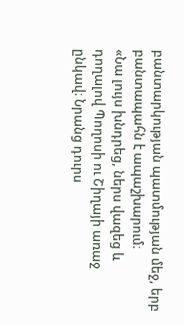բանտարկության պատմության մեջ, երբ բանտապահն է ապաշխարում։
«Նա լույս խնդրեց, ներս վազեց և դողալով Պողոսի ու Շիղայի առաջ ընկավ։ Նրանց դուրս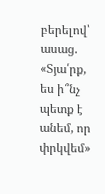բերելով՝ ասաց. «Տյա՛րք, ես ի՞նչ պետք է անեմ, որ փրկվեմ»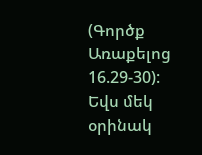(Գործք Առաքելոց 16.29-30):
Եվս մեկ օրինակ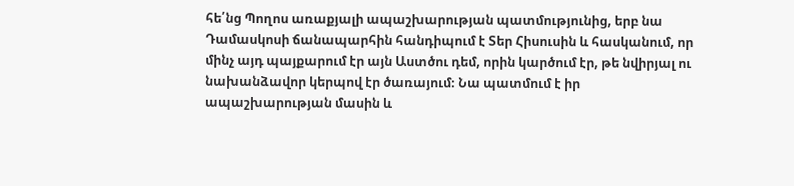հե՛նց Պողոս առաքյալի ապաշխարության պատմությունից, երբ նա Դամասկոսի ճանապարհին հանդիպում է Տեր Հիսուսին և հասկանում, որ մինչ այդ պայքարում էր այն Աստծու դեմ, որին կարծում էր, թե նվիրյալ ու նախանձավոր կերպով էր ծառայում։ Նա պատմում է իր ապաշխարության մասին և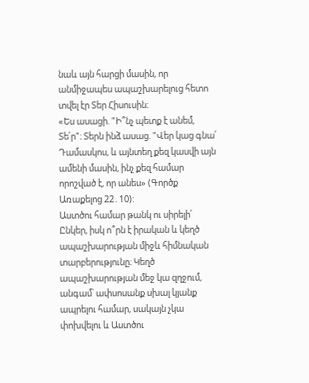նաև այն հարցի մասին, որ անմիջապես ապաշխարելուց հետո տվել էր Տեր Հիսուսին։
«Ես ասացի. "Ի՞նչ պետք է անեմ, Տե՛ր"։ Տերն ինձ ասաց. "Վեր կաց գնա՛ Դամասկոս, և այնտեղ քեզ կասվի այն ամենի մասին, ինչ քեզ համար որոշված է, որ անես» (Գործք Առաքելոց 22․10):
Աստծու համար թանկ ու սիրելի՛ Ընկեր, իսկ ո՞րն է իրական և կեղծ ապաշխարության միջև հիմնական տարբերությունը։ Կեղծ ապաշխարության մեջ կա զղջում, անգամ՝ ափսոսանք սխալ կյանք ապրելու համար, սակայն չկա փոխվելու և Աստծու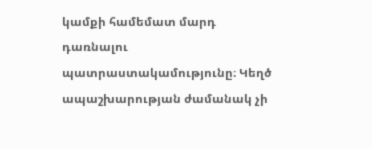կամքի համեմատ մարդ դառնալու պատրաստակամությունը։ Կեղծ ապաշխարության ժամանակ չի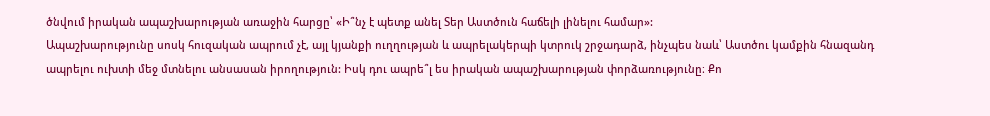ծնվում իրական ապաշխարության առաջին հարցը՝ «Ի՞նչ է պետք անել Տեր Աստծուն հաճելի լինելու համար»:
Ապաշխարությունը սոսկ հուզական ապրում չէ, այլ կյանքի ուղղության և ապրելակերպի կտրուկ շրջադարձ, ինչպես նաև՝ Աստծու կամքին հնազանդ ապրելու ուխտի մեջ մտնելու անսասան իրողություն: Իսկ դու ապրե՞լ ես իրական ապաշխարության փորձառությունը։ Քո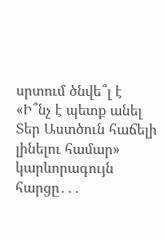սրտում ծնվե՞լ է «Ի՞նչ է պետք անել Տեր Աստծուն հաճելի լինելու համար» կարևորագույն հարցը․․․